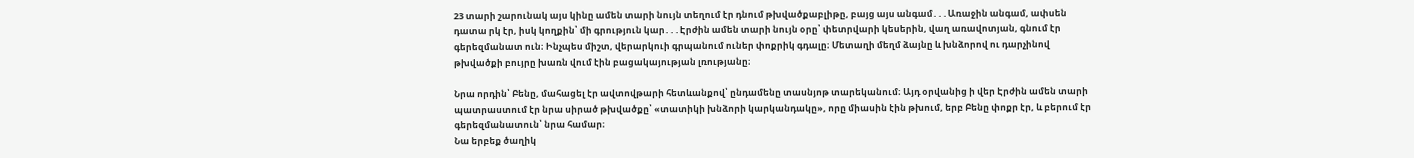23 տարի շարունակ այս կինը ամեն տարի նույն տեղում էր դնում թխվածքաբլիթը, բայց այս անգամ․․․Առաջին անգամ, ափսեն դատա րկ էր, իսկ կողքին՝ մի գրություն կար․․․Էրժին ամեն տարի նույն օրը՝ փետրվարի կեսերին, վաղ առավոտյան, գնում էր գերեզմանատ ուն։ Ինչպես միշտ, վերարկուի գրպանում ուներ փոքրիկ գդալը։ Մետաղի մեղմ ձայնը և խնձորով ու դարչինով թխվածքի բույրը խառն վում էին բացակայության լռությանը։

Նրա որդին՝ Բենը, մահացել էր ավտովթարի հետևանքով՝ ընդամենը տասնյոթ տարեկանում։ Այդ օրվանից ի վեր Էրժին ամեն տարի պատրաստում էր նրա սիրած թխվածքը՝ «տատիկի խնձորի կարկանդակը», որը միասին էին թխում, երբ Բենը փոքր էր, և բերում էր գերեզմանատուն՝ նրա համար։
Նա երբեք ծաղիկ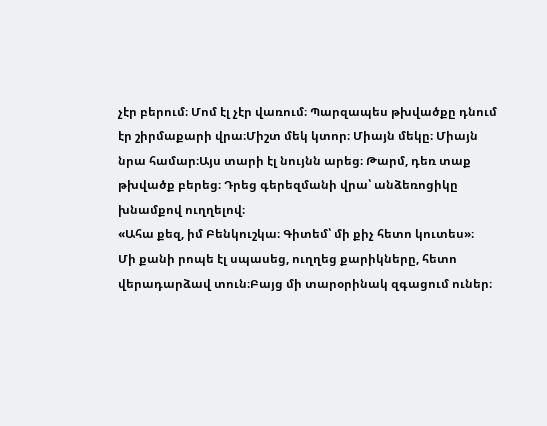չէր բերում։ Մոմ էլ չէր վառում։ Պարզապես թխվածքը դնում էր շիրմաքարի վրա։Միշտ մեկ կտոր։ Միայն մեկը։ Միայն նրա համար։Այս տարի էլ նույնն արեց։ Թարմ, դեռ տաք թխվածք բերեց։ Դրեց գերեզմանի վրա՝ անձեռոցիկը խնամքով ուղղելով։
«Ահա քեզ, իմ Բենկուշկա։ Գիտեմ՝ մի քիչ հետո կուտես»։
Մի քանի րոպե էլ սպասեց, ուղղեց քարիկները, հետո վերադարձավ տուն։Բայց մի տարօրինակ զգացում ուներ։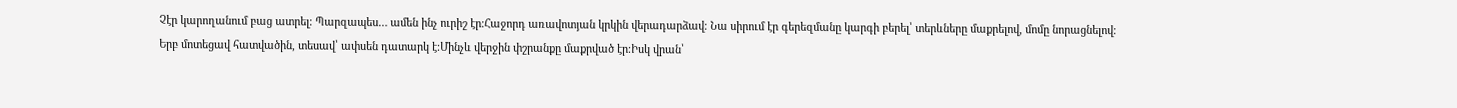Չէր կարողանում բաց ատրել։ Պարզապես… ամեն ինչ ուրիշ էր։Հաջորդ առավոտյան կրկին վերադարձավ։ Նա սիրում էր գերեզմանը կարգի բերել՝ տերևները մաքրելով, մոմը նորացնելով։
Երբ մոտեցավ հատվածին, տեսավ՝ ափսեն դատարկ է։Մինչև վերջին փշրանքը մաքրված էր։Իսկ վրան՝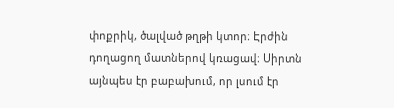փոքրիկ, ծալված թղթի կտոր։ Էրժին դողացող մատներով կռացավ։ Սիրտն այնպես էր բաբախում, որ լսում էր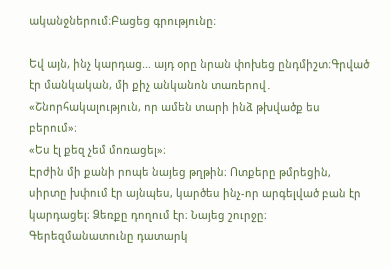ականջներում։Բացեց գրությունը։

Եվ այն, ինչ կարդաց… այդ օրը նրան փոխեց ընդմիշտ։Գրված էր մանկական, մի քիչ անկանոն տառերով․
«Շնորհակալություն, որ ամեն տարի ինձ թխվածք ես բերում»։
«Ես էլ քեզ չեմ մոռացել»։
Էրժին մի քանի րոպե նայեց թղթին։ Ոտքերը թմրեցին, սիրտը խփում էր այնպես, կարծես ինչ-որ արգելված բան էր կարդացել։ Ձեռքը դողում էր։ Նայեց շուրջը։ Գերեզմանատունը դատարկ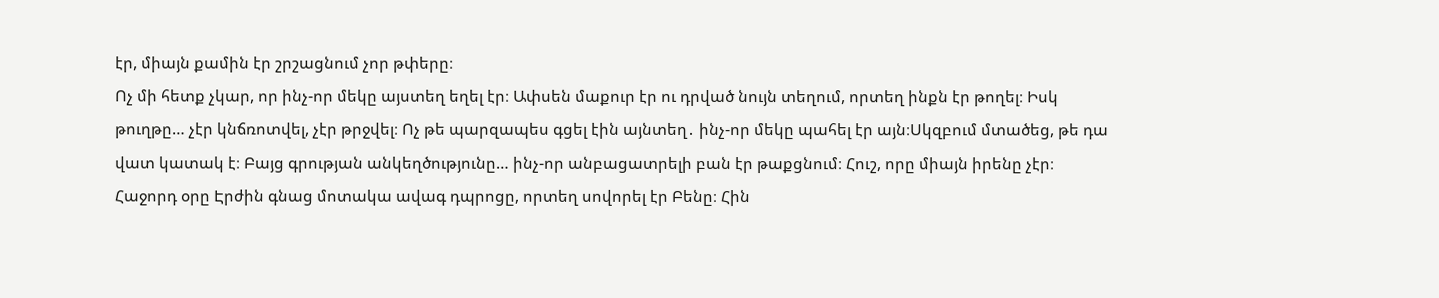էր, միայն քամին էր շրշացնում չոր թփերը։
Ոչ մի հետք չկար, որ ինչ-որ մեկը այստեղ եղել էր։ Ափսեն մաքուր էր ու դրված նույն տեղում, որտեղ ինքն էր թողել։ Իսկ թուղթը… չէր կնճռոտվել, չէր թրջվել։ Ոչ թե պարզապես գցել էին այնտեղ․ ինչ-որ մեկը պահել էր այն։Սկզբում մտածեց, թե դա վատ կատակ է։ Բայց գրության անկեղծությունը… ինչ-որ անբացատրելի բան էր թաքցնում։ Հուշ, որը միայն իրենը չէր։
Հաջորդ օրը Էրժին գնաց մոտակա ավագ դպրոցը, որտեղ սովորել էր Բենը։ Հին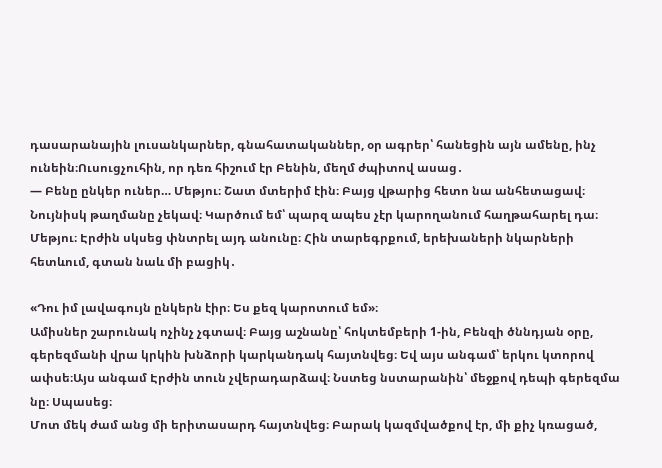դասարանային լուսանկարներ, գնահատականներ, օր ագրեր՝ հանեցին այն ամենը, ինչ ունեին։Ուսուցչուհին, որ դեռ հիշում էր Բենին, մեղմ ժպիտով ասաց․
— Բենը ընկեր ուներ… Մեթյու։ Շատ մտերիմ էին։ Բայց վթարից հետո նա անհետացավ։ Նույնիսկ թաղմանը չեկավ։ Կարծում եմ՝ պարզ ապես չէր կարողանում հաղթահարել դա։
Մեթյու։ Էրժին սկսեց փնտրել այդ անունը։ Հին տարեգրքում, երեխաների նկարների հետևում, գտան նաև մի բացիկ․

«Դու իմ լավագույն ընկերն էիր։ Ես քեզ կարոտում եմ»։
Ամիսներ շարունակ ոչինչ չգտավ։ Բայց աշնանը՝ հոկտեմբերի 1-ին, Բենզի ծննդյան օրը, գերեզմանի վրա կրկին խնձորի կարկանդակ հայտնվեց։ Եվ այս անգամ՝ երկու կտորով ափսե։Այս անգամ Էրժին տուն չվերադարձավ։ Նստեց նստարանին՝ մեջքով դեպի գերեզմա նը։ Սպասեց։
Մոտ մեկ ժամ անց մի երիտասարդ հայտնվեց։ Բարակ կազմվածքով էր, մի քիչ կռացած,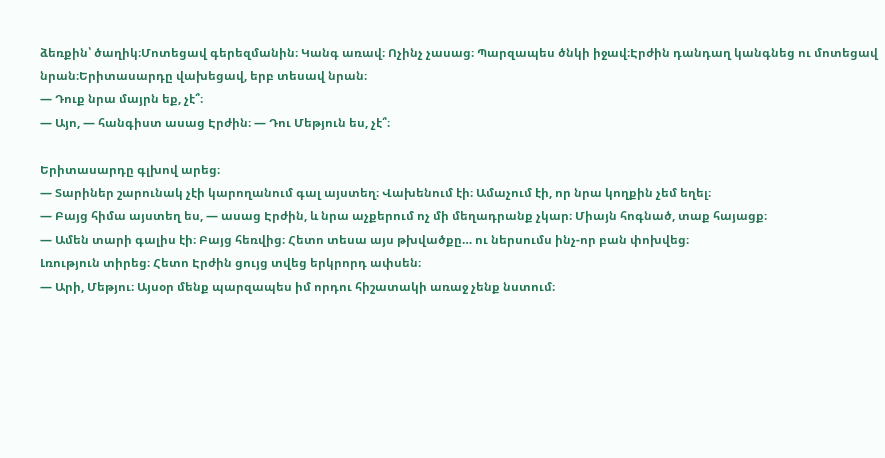ձեռքին՝ ծաղիկ։Մոտեցավ գերեզմանին։ Կանգ առավ։ Ոչինչ չասաց։ Պարզապես ծնկի իջավ։Էրժին դանդաղ կանգնեց ու մոտեցավ նրան։Երիտասարդը վախեցավ, երբ տեսավ նրան։
— Դուք նրա մայրն եք, չէ՞։
— Այո, — հանգիստ ասաց Էրժին։ — Դու Մեթյուն ես, չէ՞։

Երիտասարդը գլխով արեց։
— Տարիներ շարունակ չէի կարողանում գալ այստեղ։ Վախենում էի։ Ամաչում էի, որ նրա կողքին չեմ եղել։
— Բայց հիմա այստեղ ես, — ասաց Էրժին, և նրա աչքերում ոչ մի մեղադրանք չկար։ Միայն հոգնած, տաք հայացք։
— Ամեն տարի գալիս էի։ Բայց հեռվից։ Հետո տեսա այս թխվածքը… ու ներսումս ինչ-որ բան փոխվեց։
Լռություն տիրեց։ Հետո Էրժին ցույց տվեց երկրորդ ափսեն։
— Արի, Մեթյու։ Այսօր մենք պարզապես իմ որդու հիշատակի առաջ չենք նստում։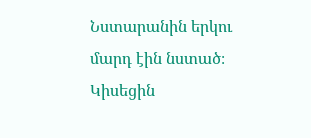Նստարանին երկու մարդ էին նստած։ Կիսեցին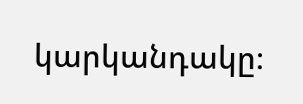կարկանդակը։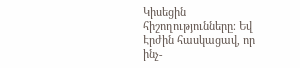Կիսեցին հիշողությունները։ Եվ Էրժին հասկացավ, որ ինչ-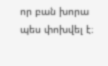որ բան խորա պես փոխվել է։